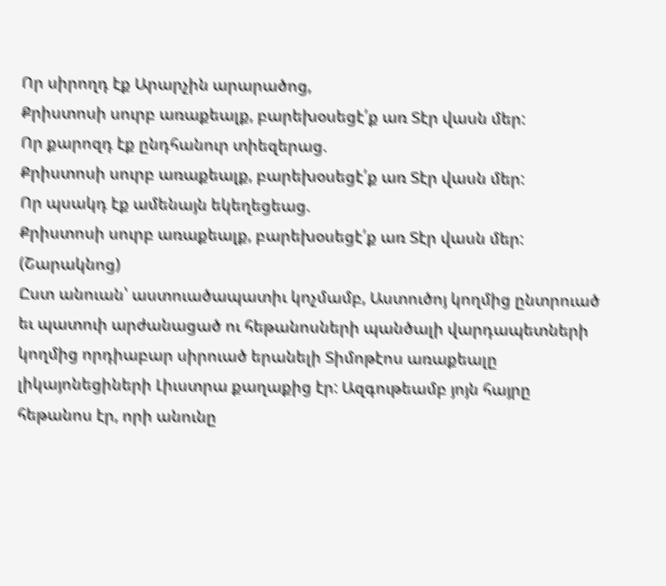Որ սիրողդ էք Արարչին արարածոց,
Քրիստոսի սուրբ առաքեալք, բարեխօսեցէ՛ք առ Տէր վասն մեր:
Որ քարոզդ էք ընդհանուր տիեզերաց.
Քրիստոսի սուրբ առաքեալք, բարեխօսեցէ՛ք առ Տէր վասն մեր:
Որ պսակդ էք ամենայն եկեղեցեաց.
Քրիստոսի սուրբ առաքեալք, բարեխօսեցէ՛ք առ Տէր վասն մեր:
(Շարակնոց)
Ըստ անուան՝ աստուածապատիւ կոչմամբ, Աստուծոյ կողմից ընտրուած եւ պատուի արժանացած ու հեթանոսների պանծալի վարդապետների կողմից որդիաբար սիրուած երանելի Տիմոթէոս առաքեալը լիկայոնեցիների Լիւստրա քաղաքից էր: Ազգութեամբ յոյն հայրը հեթանոս էր, որի անունը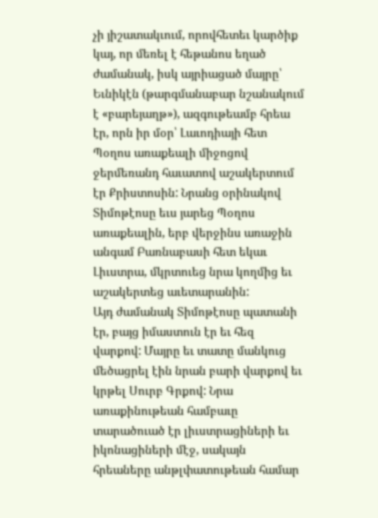չի յիշատակւում, որովհետեւ կարծիք կայ, որ մեռել է հեթանոս եղած ժամանակ, իսկ այրիացած մայրը՝ Եւնիկէն (թարգմանաբար նշանակում է «բարեյաղթ»), ազգութեամբ հրեա էր, որն իր մօր՝ Լաւոդիայի հետ Պօղոս առաքեալի միջոցով ջերմեռանդ հաւատով աշակերտում էր Քրիստոսին: Նրանց օրինակով Տիմոթէոսը եւս յարեց Պօղոս առաքեալին, երբ վերջինս առաջին անգամ Բառնաբասի հետ եկաւ Լիւստրա, մկրտուեց նրա կողմից եւ աշակերտեց աւետարանին:
Այդ ժամանակ Տիմոթէոսը պատանի էր, բայց իմաստուն էր եւ հեզ վարքով: Մայրը եւ տատը մանկուց մեծացրել էին նրան բարի վարքով եւ կրթել Սուրբ Գրքով: Նրա առաքինութեան համբաւը տարածուած էր լիւստրացիների եւ իկոնացիների մէջ, սակայն հրեաները անթլփատութեան համար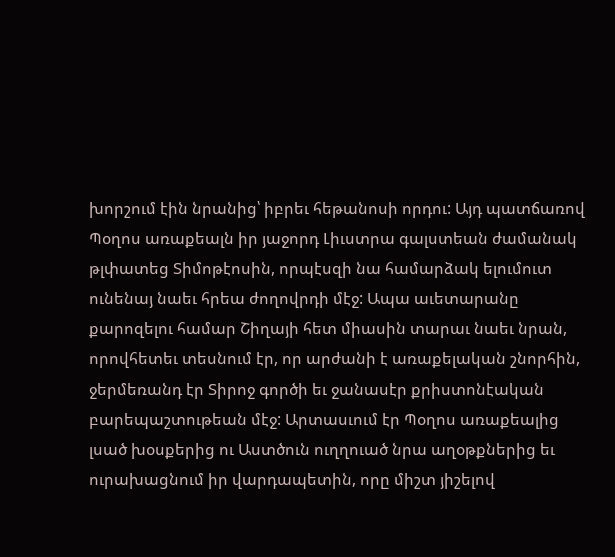խորշում էին նրանից՝ իբրեւ հեթանոսի որդու: Այդ պատճառով Պօղոս առաքեալն իր յաջորդ Լիւստրա գալստեան ժամանակ թլփատեց Տիմոթէոսին, որպէսզի նա համարձակ ելումուտ ունենայ նաեւ հրեա ժողովրդի մէջ: Ապա աւետարանը քարոզելու համար Շիղայի հետ միասին տարաւ նաեւ նրան, որովհետեւ տեսնում էր, որ արժանի է առաքելական շնորհին, ջերմեռանդ էր Տիրոջ գործի եւ ջանասէր քրիստոնէական բարեպաշտութեան մէջ: Արտասւում էր Պօղոս առաքեալից լսած խօսքերից ու Աստծուն ուղղուած նրա աղօթքներից եւ ուրախացնում իր վարդապետին, որը միշտ յիշելով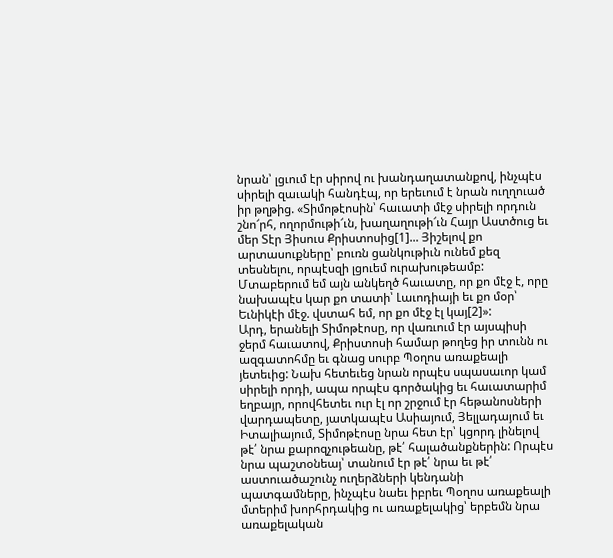նրան՝ լցւում էր սիրով ու խանդաղատանքով, ինչպէս սիրելի զաւակի հանդէպ, որ երեւում է նրան ուղղուած իր թղթից. «Տիմոթէոսին՝ հաւատի մէջ սիրելի որդուն շնո՜րհ, ողորմութի՜ւն, խաղաղութի՜ւն Հայր Աստծուց եւ մեր Տէր Յիսուս Քրիստոսից[1]... Յիշելով քո արտասուքները՝ բուռն ցանկութիւն ունեմ քեզ տեսնելու, որպէսզի լցուեմ ուրախութեամբ: Մտաբերում եմ այն անկեղծ հաւատը, որ քո մէջ է, որը նախապէս կար քո տատի՝ Լաւոդիայի եւ քո մօր՝ Եւնիկէի մէջ. վստահ եմ, որ քո մէջ էլ կայ[2]»:
Արդ, երանելի Տիմոթէոսը, որ վառւում էր այսպիսի ջերմ հաւատով, Քրիստոսի համար թողեց իր տունն ու ազգատոհմը եւ գնաց սուրբ Պօղոս առաքեալի յետեւից: Նախ հետեւեց նրան որպէս սպասաւոր կամ սիրելի որդի, ապա որպէս գործակից եւ հաւատարիմ եղբայր, որովհետեւ ուր էլ որ շրջում էր հեթանոսների վարդապետը, յատկապէս Ասիայում, Յելլադայում եւ Իտալիայում, Տիմոթէոսը նրա հետ էր՝ կցորդ լինելով թէ՛ նրա քարոզչութեանը, թէ՛ հալածանքներին: Որպէս նրա պաշտօնեայ՝ տանում էր թէ՛ նրա եւ թէ՛ աստուածաշունչ ուղերձների կենդանի պատգամները, ինչպէս նաեւ իբրեւ Պօղոս առաքեալի մտերիմ խորհրդակից ու առաքելակից՝ երբեմն նրա առաքելական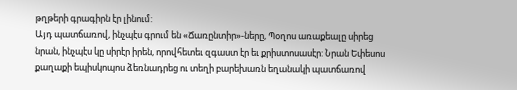թղթերի գրագիրն էր լինում:
Այդ պատճառով, ինչպէս գրում են «Ճառընտիր»-ները, Պօղոս առաքեալը սիրեց նրան, ինչպէս կը սիրէր իրեն, որովհետեւ զգաստ էր եւ քրիստոսասէր: Նրան Եփեսոս քաղաքի եպիսկոպոս ձեռնադրեց ու տեղի բարեխառն եղանակի պատճառով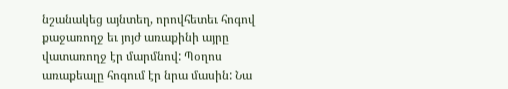նշանակեց այնտեղ, որովհետեւ հոգով քաջառողջ եւ յոյժ առաքինի այրը վատառողջ էր մարմնով: Պօղոս առաքեալը հոգում էր նրա մասին: Նա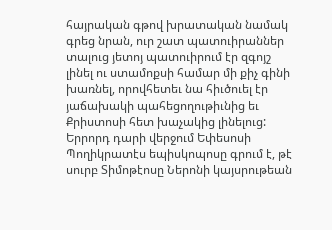հայրական գթով խրատական նամակ գրեց նրան, ուր շատ պատուիրաններ տալուց յետոյ պատուիրում էր զգոյշ լինել ու ստամոքսի համար մի քիչ գինի խառնել, որովհետեւ նա հիւծուել էր յաճախակի պահեցողութիւնից եւ Քրիստոսի հետ խաչակից լինելուց:
Երրորդ դարի վերջում Եփեսոսի Պողիկրատէս եպիսկոպոսը գրում է, թէ սուրբ Տիմոթէոսը Ներոնի կայսրութեան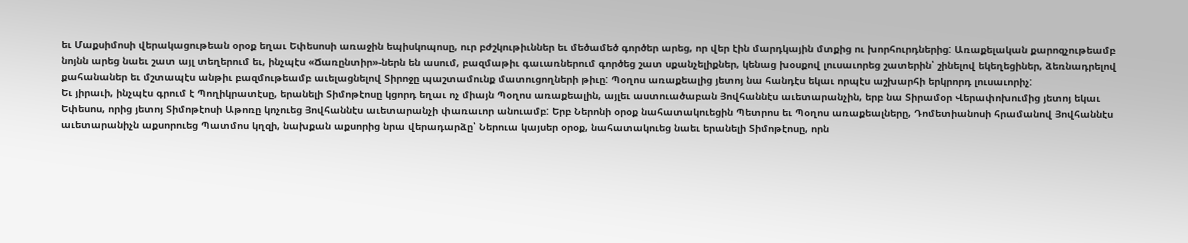եւ Մաքսիմոսի վերակացութեան օրօք եղաւ Եփեսոսի առաջին եպիսկոպոսը, ուր բժշկութիւններ եւ մեծամեծ գործեր արեց, որ վեր էին մարդկային մտքից ու խորհուրդներից: Առաքելական քարոզչութեամբ նոյնն արեց նաեւ շատ այլ տեղերում եւ, ինչպէս «Ճառընտիր»-ներն են ասում, բազմաթիւ գաւառներում գործեց շատ սքանչելիքներ, կենաց խօսքով լուսաւորեց շատերին՝ շինելով եկեղեցիներ, ձեռնադրելով քահանաներ եւ մշտապէս անթիւ բազմութեամբ աւելացնելով Տիրոջը պաշտամունք մատուցողների թիւը: Պօղոս առաքեալից յետոյ նա հանդէս եկաւ որպէս աշխարհի երկրորդ լուսաւորիչ:
Եւ յիրաւի, ինչպէս գրում է Պողիկրատէսը, երանելի Տիմոթէոսը կցորդ եղաւ ոչ միայն Պօղոս առաքեալին, այլեւ աստուածաբան Յովհաննէս աւետարանչին, երբ նա Տիրամօր Վերափոխումից յետոյ եկաւ Եփեսոս, որից յետոյ Տիմոթէոսի Աթոռը կոչուեց Յովհաննէս աւետարանչի փառաւոր անուամբ: Երբ Ներոնի օրօք նահատակուեցին Պետրոս եւ Պօղոս առաքեալները, Դոմետիանոսի հրամանով Յովհաննէս աւետարանիչն աքսորուեց Պատմոս կղզի, նախքան աքսորից նրա վերադարձը՝ Ներուա կայսեր օրօք, նահատակուեց նաեւ երանելի Տիմոթէոսը, որն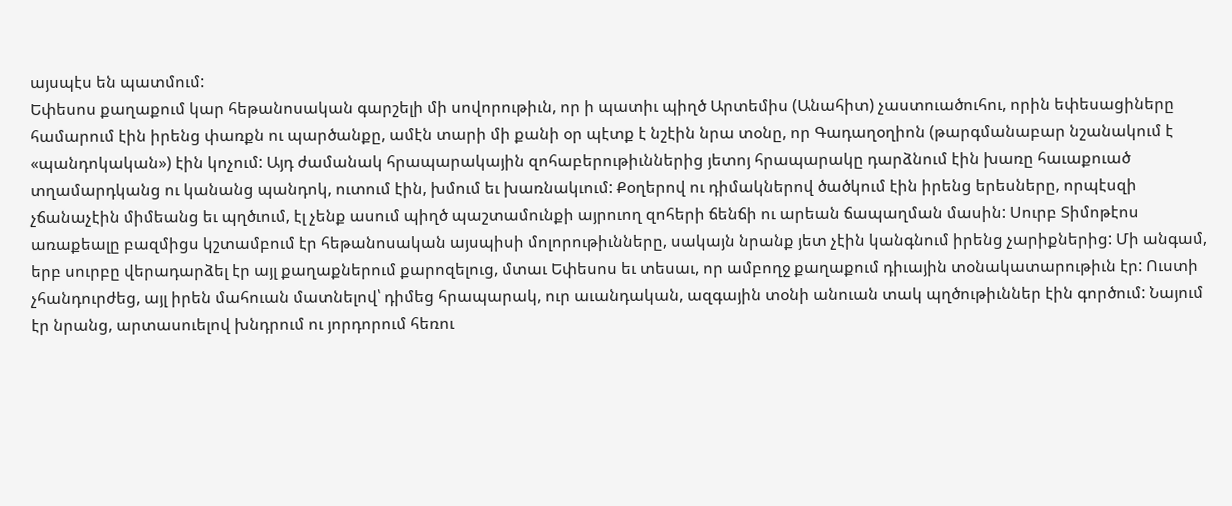այսպէս են պատմում:
Եփեսոս քաղաքում կար հեթանոսական գարշելի մի սովորութիւն, որ ի պատիւ պիղծ Արտեմիս (Անահիտ) չաստուածուհու, որին եփեսացիները համարում էին իրենց փառքն ու պարծանքը, ամէն տարի մի քանի օր պէտք է նշէին նրա տօնը, որ Գադաղօղիոն (թարգմանաբար նշանակում է «պանդոկական») էին կոչում: Այդ ժամանակ հրապարակային զոհաբերութիւններից յետոյ հրապարակը դարձնում էին խառը հաւաքուած տղամարդկանց ու կանանց պանդոկ, ուտում էին, խմում եւ խառնակւում: Քօղերով ու դիմակներով ծածկում էին իրենց երեսները, որպէսզի չճանաչէին միմեանց եւ պղծւում, էլ չենք ասում պիղծ պաշտամունքի այրուող զոհերի ճենճի ու արեան ճապաղման մասին: Սուրբ Տիմոթէոս առաքեալը բազմիցս կշտամբում էր հեթանոսական այսպիսի մոլորութիւնները, սակայն նրանք յետ չէին կանգնում իրենց չարիքներից: Մի անգամ, երբ սուրբը վերադարձել էր այլ քաղաքներում քարոզելուց, մտաւ Եփեսոս եւ տեսաւ, որ ամբողջ քաղաքում դիւային տօնակատարութիւն էր: Ուստի չհանդուրժեց, այլ իրեն մահուան մատնելով՝ դիմեց հրապարակ, ուր աւանդական, ազգային տօնի անուան տակ պղծութիւններ էին գործում: Նայում էր նրանց, արտասուելով խնդրում ու յորդորում հեռու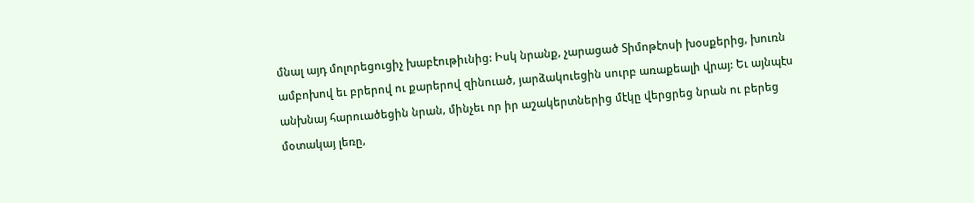մնալ այդ մոլորեցուցիչ խաբէութիւնից: Իսկ նրանք, չարացած Տիմոթէոսի խօսքերից, խուռն ամբոխով եւ բրերով ու քարերով զինուած, յարձակուեցին սուրբ առաքեալի վրայ: Եւ այնպէս անխնայ հարուածեցին նրան, մինչեւ որ իր աշակերտներից մէկը վերցրեց նրան ու բերեց մօտակայ լեռը,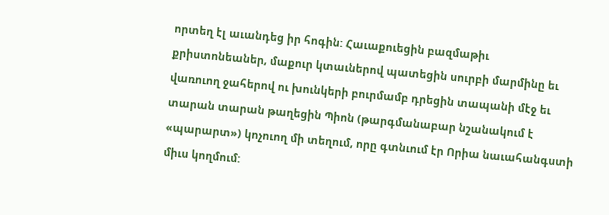որտեղ էլ աւանդեց իր հոգին: Հաւաքուեցին բազմաթիւ քրիստոնեաներ, մաքուր կտաւներով պատեցին սուրբի մարմինը եւ վառուող ջահերով ու խունկերի բուրմամբ դրեցին տապանի մէջ եւ տարան տարան թաղեցին Պիոն (թարգմանաբար նշանակում է «պարարտ») կոչուող մի տեղում, որը գտնւում էր Որիա նաւահանգստի միւս կողմում: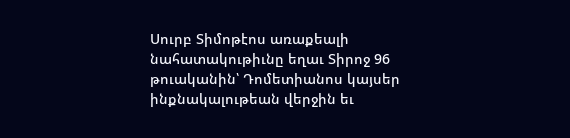Սուրբ Տիմոթէոս առաքեալի նահատակութիւնը եղաւ Տիրոջ 96 թուականին՝ Դոմետիանոս կայսեր ինքնակալութեան վերջին եւ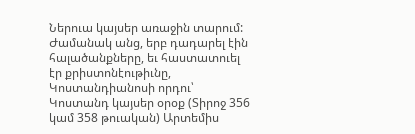Ներուա կայսեր առաջին տարում:
Ժամանակ անց, երբ դադարել էին հալածանքները, եւ հաստատուել էր քրիստոնէութիւնը, Կոստանդիանոսի որդու՝ Կոստանդ կայսեր օրօք (Տիրոջ 356 կամ 358 թուական) Արտեմիս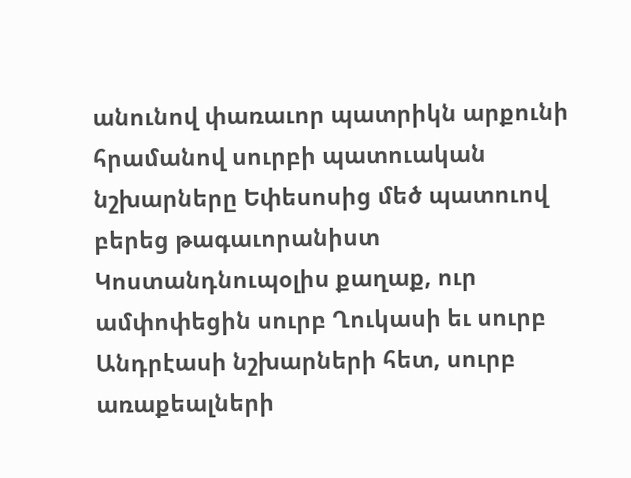անունով փառաւոր պատրիկն արքունի հրամանով սուրբի պատուական նշխարները Եփեսոսից մեծ պատուով բերեց թագաւորանիստ Կոստանդնուպօլիս քաղաք, ուր ամփոփեցին սուրբ Ղուկասի եւ սուրբ Անդրէասի նշխարների հետ, սուրբ առաքեալների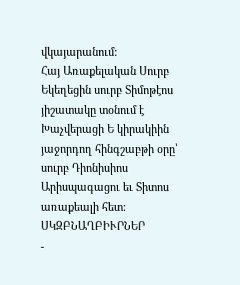վկայարանում:
Հայ Առաքելական Սուրբ Եկեղեցին սուրբ Տիմոթէոս յիշատակը տօնում է Խաչվերացի Ե կիրակիին յաջորդող հինգշաբթի օրը՝ սուրբ Դիոնիսիոս Արիսպագացու եւ Տիտոս առաքեալի հետ:
ՍԿԶԲՆԱՂԲԻՒՐՆԵՐ
-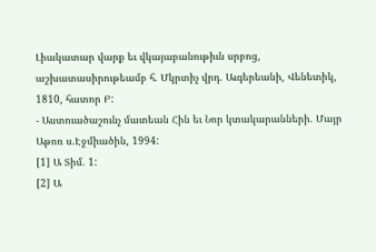Լիակատար վարք եւ վկայաբանութիւն սրբոց, աշխատասիրութեամբ հ. Մկրտիչ վրդ. Աւգերեանի, Վենետիկ, 1810, հատոր Բ:
- Աստուածաշունչ մատեան Հին եւ Նոր կտակարանների. Մայր Աթոռ ս.Էջմիածին, 1994:
[1] Ա Տիմ. 1:
[2] Ա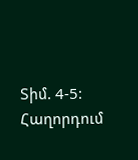Տիմ. 4-5:
Հաղորդում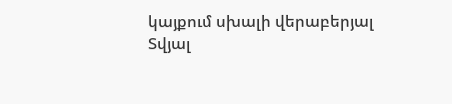կայքում սխալի վերաբերյալ
Տվյալ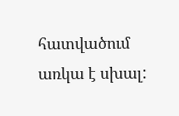հատվածում առկա է սխալ: